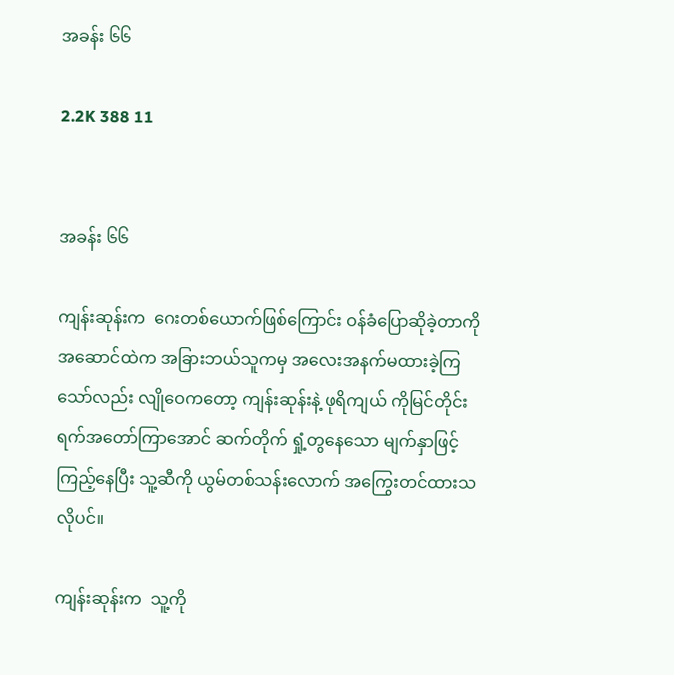အခန်း ၆၆

2.2K 388 11


အခန်း ၆၆

ကျန်းဆုန်းက  ဂေးတစ်ယောက်ဖြစ်ကြောင်း ဝန်ခံပြောဆိုခဲ့တာကို အဆောင်ထဲက အခြားဘယ်သူကမှ အလေးအနက်မထားခဲ့ကြသော်လည်း လျိုဝေကတော့ ကျန်းဆုန်းနဲ့ ဖုရိကျယ် ကိုမြင်တိုင်း ရက်အတော်ကြာအောင် ဆက်တိုက် ရှုံ့တွနေသော မျက်နှာဖြင့် ကြည့်နေပြီး သူ့ဆီကို ယွမ်တစ်သန်းလောက် အကြွေးတင်ထားသလိုပင်။

ကျန်းဆုန်းက  သူ့ကို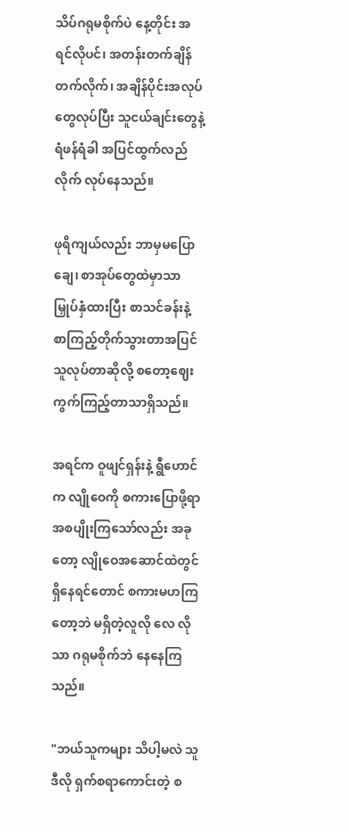သိပ်ဂရုမစိုက်ပဲ နေ့တိုင်း အရင်လိုပင်၊ အတန်းတက်ချိန်တက်လိုက်၊ အချိန်ပိုင်းအလုပ်တွေလုပ်ပြီး သူငယ်ချင်းတွေနဲ့ ရံဖန်ရံခါ အပြင်ထွက်လည်လိုက် လုပ်နေသည်။

ဖုရိကျယ်လည်း ဘာမှမပြောချေ၊ စာအုပ်တွေထဲမှာသာ မြှုပ်နှံထားပြီး စာသင်ခန်းနဲ့ စာကြည့်တိုက်သွားတာအပြင် သူလုပ်တာဆိုလို့ စတော့ဈေးကွက်ကြည့်တာသာရှိသည်။

အရင်က ဝူဖျင်ရှန်းနဲ့ ရွီဟောင်က လျိုဝေကို စကားပြောဖို့ရာ အစပျိုးကြသော်လည်း အခုတော့ လျိုဝေအဆောင်ထဲတွင် ရှိနေရင်တောင် စကားမဟကြတော့ဘဲ မရှိတဲ့လူလို လေ လိုသာ ဂရုမစိုက်ဘဲ နေနေကြသည်။

"ဘယ်သူကများ သိပါ့မလဲ သူဒီလို ရှက်စရာကောင်းတဲ့ စ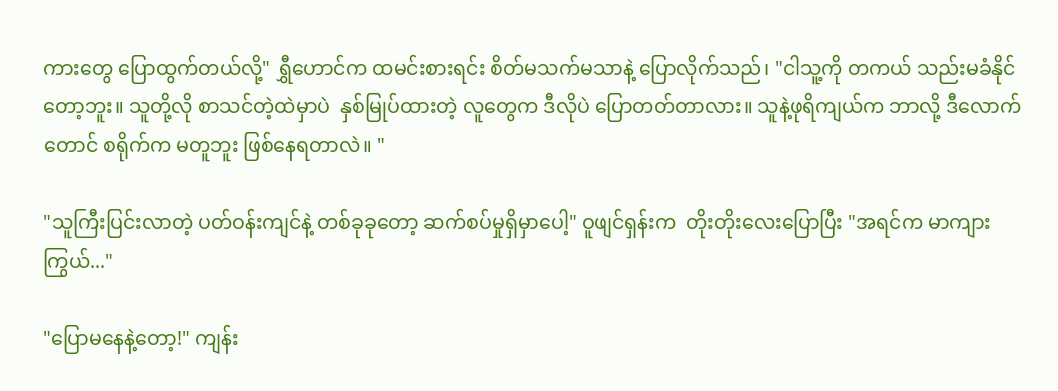ကားတွေ ပြောထွက်တယ်လို့" ရွှီဟောင်က ထမင်းစားရင်း စိတ်မသက်မသာနဲ့ ပြောလိုက်သည်၊ "ငါသူ့ကို တကယ် သည်းမခံနိုင်တော့ဘူး။ သူတို့လို စာသင်တဲ့ထဲမှာပဲ  နှစ်မြုပ်ထားတဲ့ လူတွေက ဒီလိုပဲ ပြောတတ်တာလား။ သူနဲ့ဖုရိကျယ်က ဘာလို့ ဒီလောက်တောင် စရိုက်က မတူဘူး ဖြစ်နေရတာလဲ။ "

"သူကြီးပြင်းလာတဲ့ ပတ်ဝန်းကျင်နဲ့ တစ်ခုခုတော့ ဆက်စပ်မှုရှိမှာပေါ့" ဝူဖျင်ရှန်းက  တိုးတိုးလေးပြောပြီး "အရင်က မာကျားကြွယ်..."

"ပြောမနေနဲ့တော့!" ကျန်း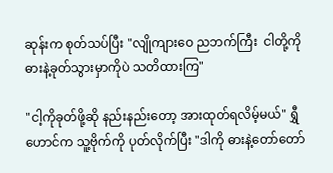ဆုန်းက စုတ်သပ်ပြီး "လျိုကျားဝေ ညဘက်ကြီး  ငါတို့ကို ဓားနဲ့ခုတ်သွားမှာကိုပဲ သတိထားကြ"

"ငါ့ကိုခုတ်ဖို့ဆို နည်းနည်းတော့ အားထုတ်ရလိမ့်မယ်" ရွှီဟောင်က သူ့ဗိုက်ကို ပုတ်လိုက်ပြီး "ဒါကို ဓားနဲ့တော်တော်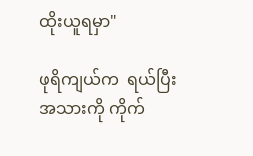ထိုးယူရမှာ"

ဖုရိကျယ်က  ရယ်ပြီး အသားကို ကိုက်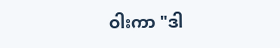ဝါးကာ "ဒါ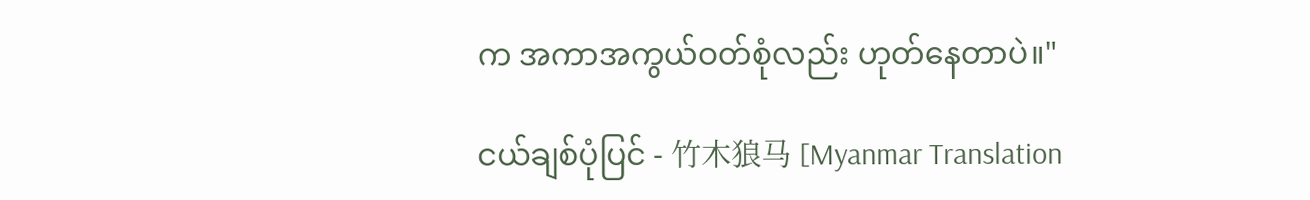က အကာအကွယ်ဝတ်စုံလည်း ဟုတ်နေတာပဲ။"

ငယ်ချစ်ပုံပြင် - 竹木狼马 [Myanmar Translation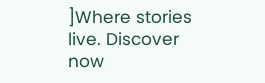]Where stories live. Discover now